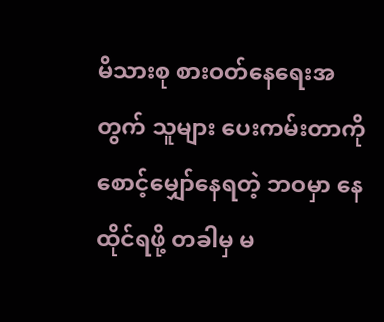မိသားစု စားဝတ်နေရေးအတွက် သူများ ပေးကမ်းတာကို စောင့်မျှော်နေရတဲ့ ဘဝမှာ နေထိုင်ရဖို့ တခါမှ မ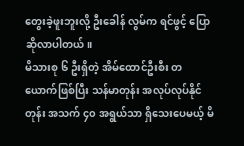တွေးခဲ့ဖူးဘူးလို့ ဦးခေါန် လွမ်က ရင်ဖွင့် ပြောဆိုလာပါတယ်။
မိသားစု ၆ ဦးရှိတဲ့ အိမ်ထောင်ဦးစီး တယောက်ဖြစ်ပြီး သန်မာတုန်း အလုပ်လုပ်နိုင်တုန်း အသက် ၄၀ အရွယ်သာ ရှိသေးပေမယ့် မိ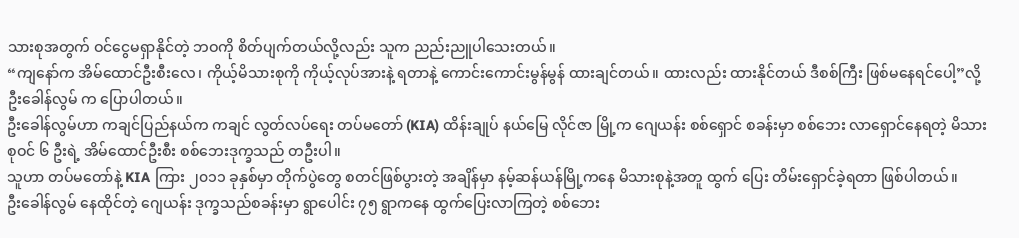သားစုအတွက် ဝင်ငွေမရှာနိုင်တဲ့ ဘဝကို စိတ်ပျက်တယ်လို့လည်း သူက ညည်းညူပါသေးတယ်။
“ကျနော်က အိမ်ထောင်ဦးစီးလေ၊ ကိုယ့်မိသားစုကို ကိုယ့်လုပ်အားနဲ့ ရတာနဲ့ ကောင်းကောင်းမွန်မွန် ထားချင်တယ်။ ထားလည်း ထားနိုင်တယ် ဒီစစ်ကြီး ဖြစ်မနေရင်ပေါ့”လို့ ဦးခေါန်လွမ် က ပြောပါတယ်။
ဦးခေါန်လွမ်ဟာ ကချင်ပြည်နယ်က ကချင် လွတ်လပ်ရေး တပ်မတော် (KIA) ထိန်းချုပ် နယ်မြေ လိုင်ဇာ မြို့က ဂျေယန်း စစ်ရှောင် စခန်းမှာ စစ်ဘေး လာရှောင်နေရတဲ့ မိသားစုဝင် ၆ ဦးရဲ့ အိမ်ထောင်ဦးစီး စစ်ဘေးဒုက္ခသည် တဦးပါ။
သူဟာ တပ်မတော်နဲ့ KIA ကြား ၂၀၁၁ ခုနှစ်မှာ တိုက်ပွဲတွေ စတင်ဖြစ်ပွားတဲ့ အချိန်မှာ နမ့်ဆန်ယန်မြို့ကနေ မိသားစုနဲ့အတူ ထွက် ပြေး တိမ်းရှောင်ခဲ့ရတာ ဖြစ်ပါတယ်။
ဦးခေါန်လွမ် နေထိုင်တဲ့ ဂျေယန်း ဒုက္ခသည်စခန်းမှာ ရွာပေါင်း ၇၅ ရွာကနေ ထွက်ပြေးလာကြတဲ့ စစ်ဘေး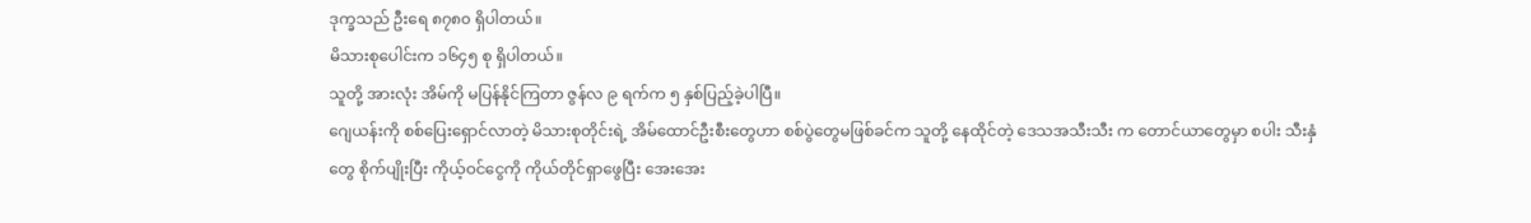ဒုက္ခသည် ဦးရေ ၈၇၈၀ ရှိပါတယ်။
မိသားစုပေါင်းက ၁၆၄၅ စု ရှိပါတယ်။
သူတို့ အားလုံး အိမ်ကို မပြန်နိုင်ကြတာ ဇွန်လ ၉ ရက်က ၅ နှစ်ပြည့်ခဲ့ပါပြီ။
ဂျေယန်းကို စစ်ပြေးရှောင်လာတဲ့ မိသားစုတိုင်းရဲ့ အိမ်ထောင်ဦးစီးတွေဟာ စစ်ပွဲတွေမဖြစ်ခင်က သူတို့ နေထိုင်တဲ့ ဒေသအသီးသီး က တောင်ယာတွေမှာ စပါး သီးနှံတွေ စိုက်ပျိုးပြီး ကိုယ့်ဝင်ငွေကို ကိုယ်တိုင်ရှာဖွေပြီး အေးအေး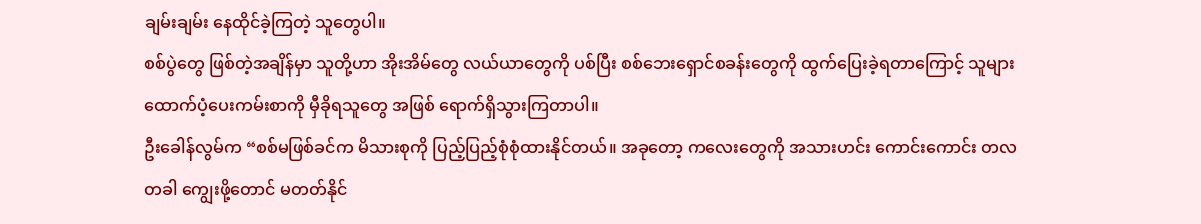ချမ်းချမ်း နေထိုင်ခဲ့ကြတဲ့ သူတွေပါ။
စစ်ပွဲတွေ ဖြစ်တဲ့အချိန်မှာ သူတို့ဟာ အိုးအိမ်တွေ လယ်ယာတွေကို ပစ်ပြီး စစ်ဘေးရှောင်စခန်းတွေကို ထွက်ပြေးခဲ့ရတာကြောင့် သူများ ထောက်ပံ့ပေးကမ်းစာကို မှီခိုရသူတွေ အဖြစ် ရောက်ရှိသွားကြတာပါ။
ဦးခေါန်လွမ်က “စစ်မဖြစ်ခင်က မိသားစုကို ပြည့်ပြည့်စုံစုံထားနိုင်တယ်။ အခုတော့ ကလေးတွေကို အသားဟင်း ကောင်းကောင်း တလတခါ ကျွေးဖို့တောင် မတတ်နိုင်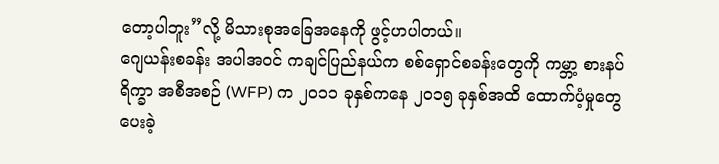တော့ပါဘူး”လို့ မိသားစုအခြေအနေကို ဖွင့်ဟပါတယ်။
ဂျေယန်းစခန်း အပါအဝင် ကချင်ပြည်နယ်က စစ်ရှောင်စခန်းတွေကို ကမ္ဘာ့ စားနပ်ရိက္ခာ အစီအစဉ် (WFP) က ၂၀၁၁ ခုနှစ်ကနေ ၂၀၁၅ ခုနှစ်အထိ ထောက်ပံ့မှုတွေ ပေးခဲ့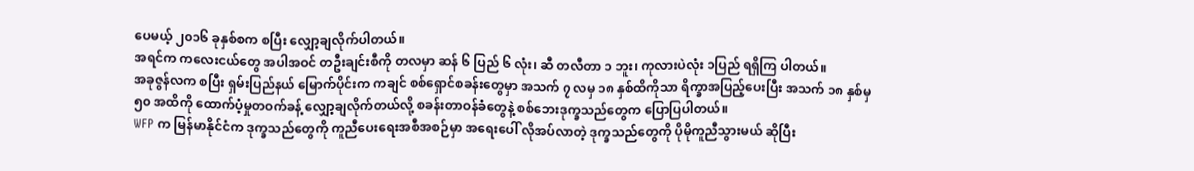ပေမယ့် ၂၀၁၆ ခုနှစ်စက စပြီး လျှော့ချလိုက်ပါတယ်။
အရင်က ကလေးငယ်တွေ အပါအဝင် တဦးချင်းစီကို တလမှာ ဆန် ၆ ပြည် ၆ လုံး၊ ဆီ တလီတာ ၁ ဘူး၊ ကုလားပဲလုံး ၁ပြည် ရရှိကြ ပါတယ်။
အခုဇွန်လက စပြီး ရှမ်းပြည်နယ် မြောက်ပိုင်းက ကချင် စစ်ရှောင်စခန်းတွေမှာ အသက် ၇ လမှ ၁၈ နှစ်ထိကိုသာ ရိက္ခာအပြည့်ပေးပြီး အသက် ၁၈ နှစ်မှ ၅၀ အထိကို ထောက်ပံ့မှုတဝက်ခန့် လျှော့ချလိုက်တယ်လို့ စခန်းတာဝန်ခံတွေနဲ့ စစ်ဘေးဒုက္ခသည်တွေက ပြောပြပါတယ်။
WFP က မြန်မာနိုင်ငံက ဒုက္ခသည်တွေကို ကူညီပေးရေးအစီအစဉ်မှာ အရေးပေါ် လိုအပ်လာတဲ့ ဒုက္ခသည်တွေကို ပိုမိုကူညီသွားမယ် ဆိုပြီး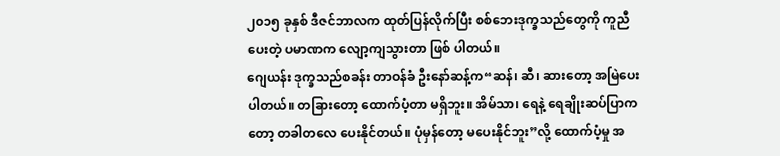၂၀၁၅ ခုနှစ် ဒီဇင်ဘာလက ထုတ်ပြန်လိုက်ပြီး စစ်ဘေးဒုက္ခသည်တွေကို ကူညီပေးတဲ့ ပမာဏက လျော့ကျသွားတာ ဖြစ် ပါတယ်။
ဂျေယန်း ဒုက္ခသည်စခန်း တာဝန်ခံ ဦးနော်ဆန့်က“ဆန်၊ ဆီ၊ ဆားတော့ အမြဲပေးပါတယ်။ တခြားတော့ ထောက်ပံ့တာ မရှိဘူး။ အိမ်သာ၊ ရေနဲ့ ရေချိုးဆပ်ပြာကတော့ တခါတလေ ပေးနိုင်တယ်။ ပုံမှန်တော့ မပေးနိုင်ဘူး”လို့ ထောက်ပံ့မှု အ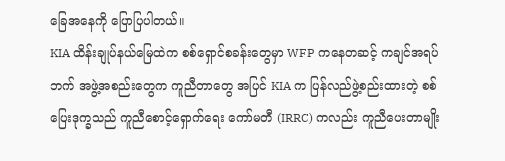ခြေအနေကို ပြောပြပါတယ်။
KIA ထိန်းချုပ်နယ်မြေထဲက စစ်ရှောင်စခန်းတွေမှာ WFP ကနေတဆင့် ကချင်အရပ်ဘက် အဖွဲ့အစည်းတွေက ကူညီတာတွေ အပြင် KIA က ပြန်လည်ဖွဲ့စည်းထားတဲ့ စစ်ပြေးဒုက္ခသည် ကူညီစောင့်ရှောက်ရေး ကော်မတီ (IRRC) ကလည်း ကူညီပေးတာမျိုး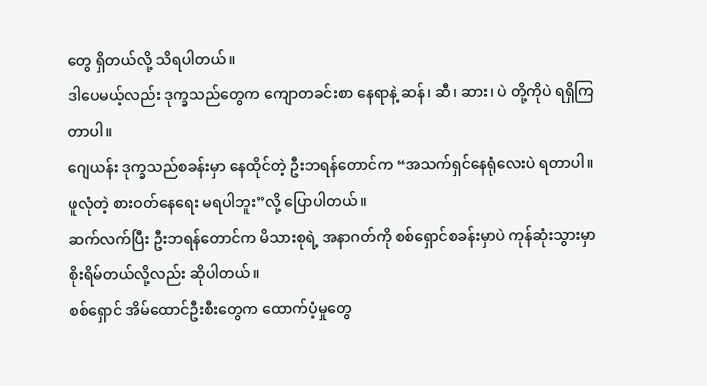တွေ ရှိတယ်လို့ သိရပါတယ်။
ဒါပေမယ့်လည်း ဒုက္ခသည်တွေက ကျောတခင်းစာ နေရာနဲ့ ဆန်၊ ဆီ၊ ဆား၊ ပဲ တို့ကိုပဲ ရရှိကြတာပါ။
ဂျေယန်း ဒုက္ခသည်စခန်းမှာ နေထိုင်တဲ့ ဦးဘရန်တောင်က “အသက်ရှင်နေရုံလေးပဲ ရတာပါ။ ဖူလုံတဲ့ စားဝတ်နေရေး မရပါဘူး”လို့ ပြောပါတယ်။
ဆက်လက်ပြီး ဦးဘရန်တောင်က မိသားစုရဲ့ အနာဂတ်ကို စစ်ရှောင်စခန်းမှာပဲ ကုန်ဆုံးသွားမှာ စိုးရိမ်တယ်လို့လည်း ဆိုပါတယ်။
စစ်ရှောင် အိမ်ထောင်ဦးစီးတွေက ထောက်ပံ့မှုတွေ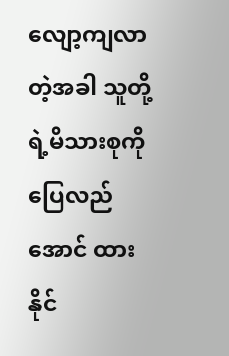လျော့ကျလာတဲ့အခါ သူတို့ရဲ့မိသားစုကို ပြေလည်အောင် ထားနိုင်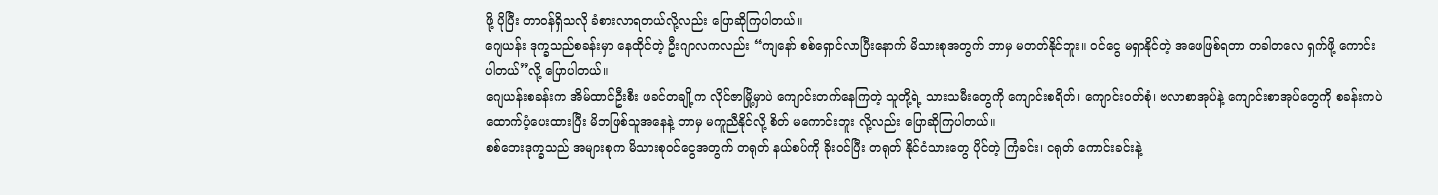ဖို့ ပိုပြီး တာဝန်ရှိသလို ခံစားလာရတယ်လို့လည်း ပြောဆိုကြပါတယ်။
ဂျေယန်း ဒုက္ခသည်စခန်းမှာ နေထိုင်တဲ့ ဦးဂျာလကလည်း “ကျနော် စစ်ရှောင်လာပြီးနောက် မိသားစုအတွက် ဘာမှ မတတ်နိုင်ဘူး။ ဝင်ငွေ မရှာနိုင်တဲ့ အဖေဖြစ်ရတာ တခါတလေ ရှက်ဖို့ ကောင်းပါတယ်”လို့ ပြောပါတယ်။
ဂျေယန်းစခန်းက အိမ်ထာင်ဦးစီး ဖခင်တချို့က လိုင်ဇာမြို့မှာပဲ ကျောင်းတက်နေကြတဲ့ သူတို့ရဲ့ သားသမီးတွေကို ကျောင်းစရိတ်၊ ကျောင်းဝတ်စုံ၊ ဗလာစာအုပ်နဲ့ ကျောင်းစာအုပ်တွေကို စခန်းကပဲ ထောက်ပံ့ပေးထားပြီး မိဘဖြစ်သူအနေနဲ့ ဘာမှ မကူညီနိုင်လို့ စိတ် မကောင်းဘူး လို့လည်း ပြောဆိုကြပါတယ်။
စစ်ဘေးဒုက္ခသည် အများစုက မိသားစုဝင်ငွေအတွက် တရုတ် နယ်စပ်ကို ခိုးဝင်ပြီး တရုတ် နိုင်ငံသားတွေ ပိုင်တဲ့ ကြံခင်း၊ ငရုတ် ကောင်းခင်းနဲ့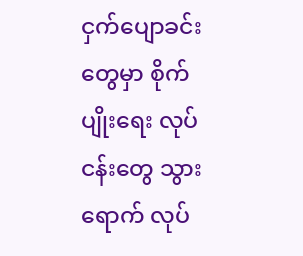ငှက်ပျောခင်းတွေမှာ စိုက်ပျိုးရေး လုပ်ငန်းတွေ သွားရောက် လုပ်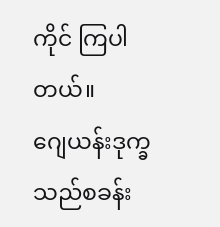ကိုင် ကြပါတယ်။
ဂျေယန်းဒုက္ခသည်စခန်း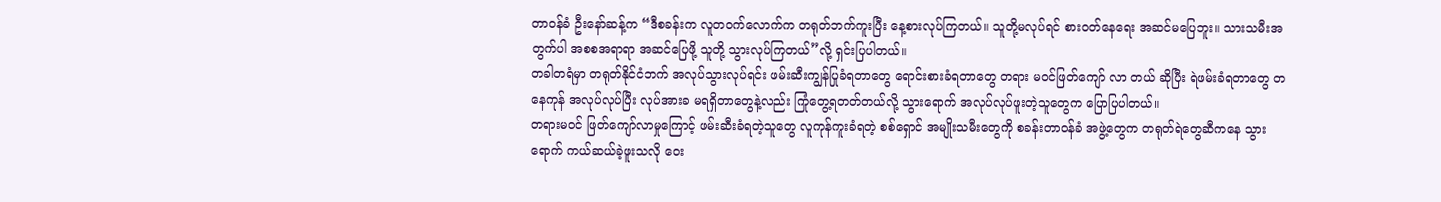တာဝန်ခံ ဦးနော်ဆန့်က “ဒီစခန်းက လူတဝက်လောက်က တရုတ်ဘက်ကူးပြီး နေ့စားလုပ်ကြတယ်။ သူတို့မလုပ်ရင် စားဝတ်နေရေး အဆင်မပြေဘူး။ သားသမီးအတွက်ပါ အစစအရာရာ အဆင်ပြေဖို့ သူတို့ သွားလုပ်ကြတယ်”လို့ ရှင်းပြပါတယ်။
တခါတရံမှာ တရုတ်နိုင်ငံဘက် အလုပ်သွားလုပ်ရင်း ဖမ်းဆီးကျွန်ပြုခံရတာတွေ ရောင်းစားခံရတာတွေ တရား မဝင်ဖြတ်ကျော် လာ တယ် ဆိုပြီး ရဲဖမ်းခံရတာတွေ တနေကုန် အလုပ်လုပ်ပြီး လုပ်အားခ မရရှိတာတွေနဲ့လည်း ကြုံတွေ့ရတတ်တယ်လို့ သွားရောက် အလုပ်လုပ်ဖူးတဲ့သူတွေက ပြောပြပါတယ်။
တရားမဝင် ဖြတ်ကျော်လာမှုကြောင့် ဖမ်းဆီးခံရတဲ့သူတွေ လူကုန်ကူးခံရတဲ့ စစ်ရှောင် အမျိုးသမီးတွေကို စခန်းတာဝန်ခံ အဖွဲ့တွေက တရုတ်ရဲတွေဆီကနေ သွားရောက် ကယ်ဆယ်ခဲ့ဖူးသလို ဝေး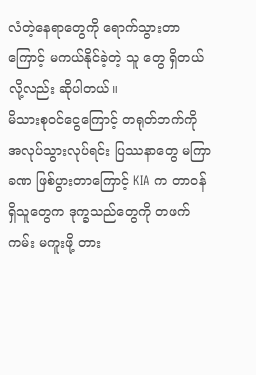လံတဲ့နေရာတွေကို ရောက်သွားတာကြောင့် မကယ်နိုင်ခဲ့တဲ့ သူ တွေ ရှိတယ်လို့လည်း ဆိုပါတယ်။
မိသားစုဝင်ငွေကြောင့် တရုတ်ဘက်ကို အလုပ်သွားလုပ်ရင်း ပြဿနာတွေ မကြာခဏ ဖြစ်ပွားတာကြောင့် KIA က တာဝန်ရှိသူတွေက ဒုက္ခသည်တွေကို တဖက်ကမ်း မကူးဖို့ တား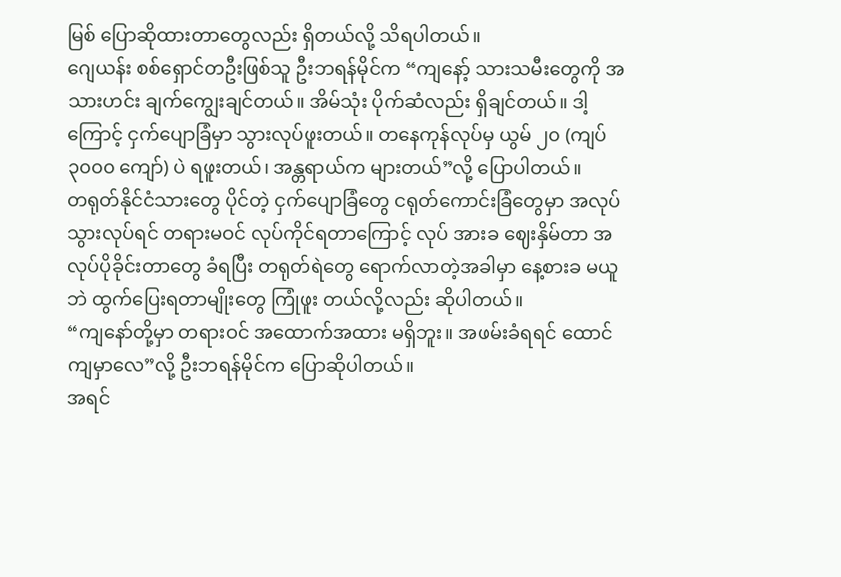မြစ် ပြောဆိုထားတာတွေလည်း ရှိတယ်လို့ သိရပါတယ်။
ဂျေယန်း စစ်ရှောင်တဦးဖြစ်သူ ဦးဘရန်မိုင်က “ကျနော့် သားသမီးတွေကို အသားဟင်း ချက်ကျွေးချင်တယ်။ အိမ်သုံး ပိုက်ဆံလည်း ရှိချင်တယ်။ ဒါ့ကြောင့် ငှက်ပျောခြံမှာ သွားလုပ်ဖူးတယ်။ တနေကုန်လုပ်မှ ယွမ် ၂၀ (ကျပ် ၃၀၀၀ ကျော်) ပဲ ရဖူးတယ်၊ အန္တရာယ်က များတယ်”လို့ ပြောပါတယ်။
တရုတ်နိုင်ငံသားတွေ ပိုင်တဲ့ ငှက်ပျောခြံတွေ ငရုတ်ကောင်းခြံတွေမှာ အလုပ်သွားလုပ်ရင် တရားမဝင် လုပ်ကိုင်ရတာကြောင့် လုပ် အားခ ဈေးနှိမ်တာ အလုပ်ပိုခိုင်းတာတွေ ခံရပြီး တရုတ်ရဲတွေ ရောက်လာတဲ့အခါမှာ နေ့စားခ မယူဘဲ ထွက်ပြေးရတာမျိုးတွေ ကြုံဖူး တယ်လို့လည်း ဆိုပါတယ်။
“ကျနော်တို့မှာ တရားဝင် အထောက်အထား မရှိဘူး။ အဖမ်းခံရရင် ထောင်ကျမှာလေ”လို့ ဦးဘရန်မိုင်က ပြောဆိုပါတယ်။
အရင်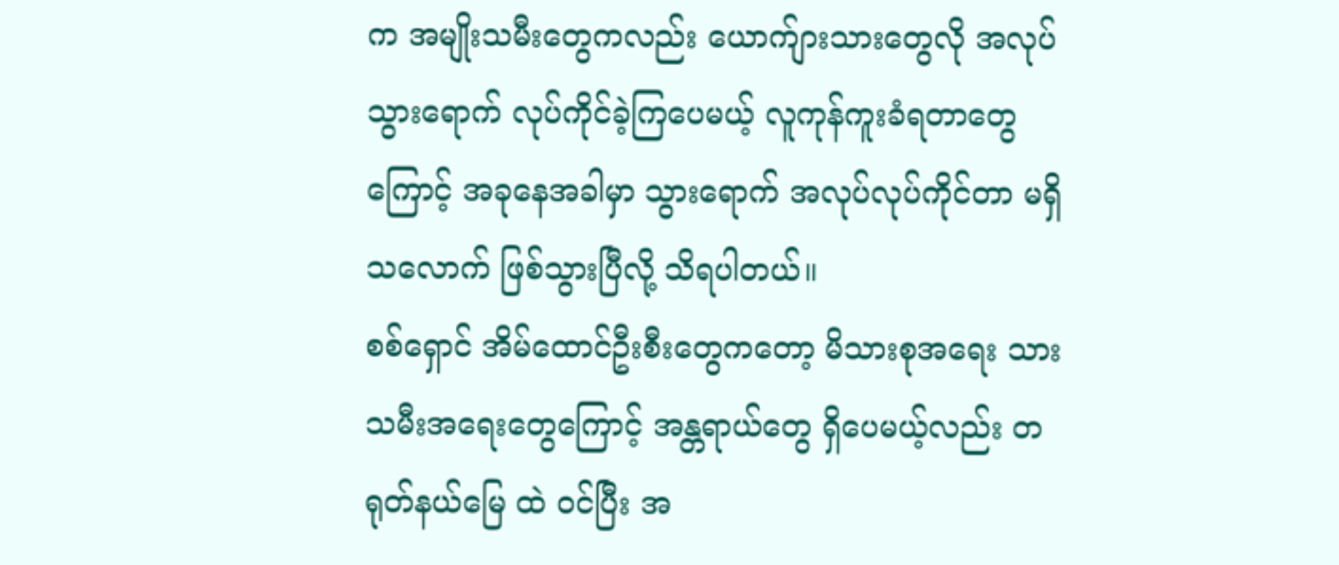က အမျိုးသမီးတွေကလည်း ယောက်ျားသားတွေလို အလုပ်သွားရောက် လုပ်ကိုင်ခဲ့ကြပေမယ့် လူကုန်ကူးခံရတာတွေကြောင့် အခုနေအခါမှာ သွားရောက် အလုပ်လုပ်ကိုင်တာ မရှိသလောက် ဖြစ်သွားပြီလို့ သိရပါတယ်။
စစ်ရှောင် အိမ်ထောင်ဦးစီးတွေကတော့ မိသားစုအရေး သားသမီးအရေးတွေကြောင့် အန္တရာယ်တွေ ရှိပေမယ့်လည်း တရုတ်နယ်မြေ ထဲ ဝင်ပြီး အ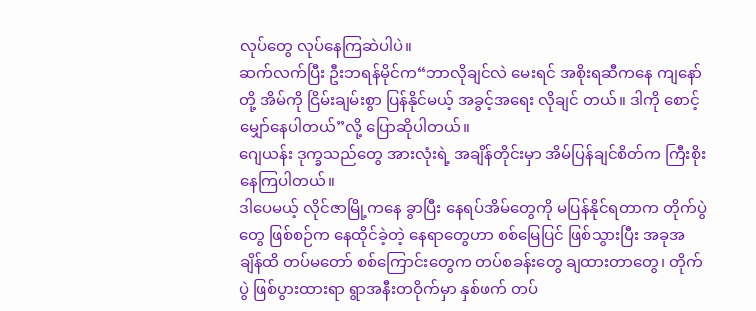လုပ်တွေ လုပ်နေကြဆဲပါပဲ။
ဆက်လက်ပြီး ဦးဘရန်မိုင်က“ဘာလိုချင်လဲ မေးရင် အစိုးရဆီကနေ ကျနော်တို့ အိမ်ကို ငြိမ်းချမ်းစွာ ပြန်နိုင်မယ့် အခွင့်အရေး လိုချင် တယ်။ ဒါကို စောင့်မျှော်နေပါတယ်”လို့ ပြောဆိုပါတယ်။
ဂျေယန်း ဒုက္ခသည်တွေ အားလုံးရဲ့ အချိန်တိုင်းမှာ အိမ်ပြန်ချင်စိတ်က ကြီးစိုးနေကြပါတယ်။
ဒါပေမယ့် လိုင်ဇာမြို့ကနေ ခွာပြီး နေရပ်အိမ်တွေကို မပြန်နိုင်ရတာက တိုက်ပွဲတွေ ဖြစ်စဉ်က နေထိုင်ခဲ့တဲ့ နေရာတွေဟာ စစ်မြေပြင် ဖြစ်သွားပြီး အခုအချိန်ထိ တပ်မတော် စစ်ကြောင်းတွေက တပ်စခန်းတွေ ချထားတာတွေ၊ တိုက်ပွဲ ဖြစ်ပွားထားရာ ရွာအနီးတဝိုက်မှာ နှစ်ဖက် တပ်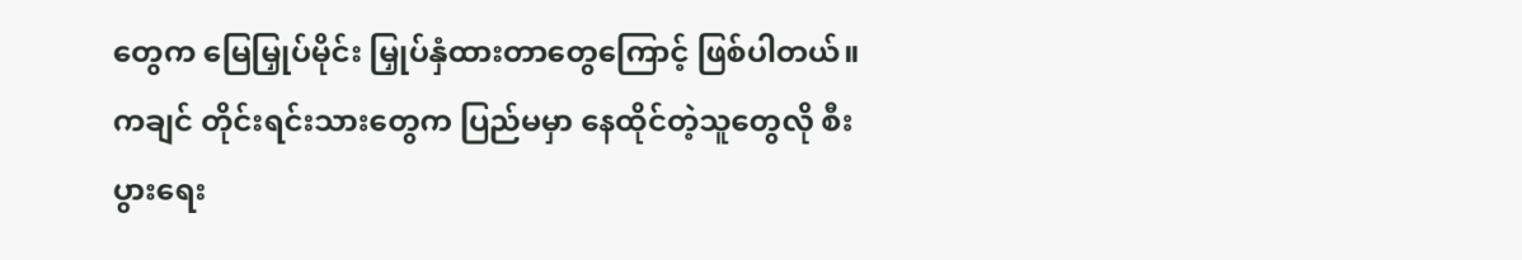တွေက မြေမြှုပ်မိုင်း မြှုပ်နှံထားတာတွေကြောင့် ဖြစ်ပါတယ်။
ကချင် တိုင်းရင်းသားတွေက ပြည်မမှာ နေထိုင်တဲ့သူတွေလို စီးပွားရေး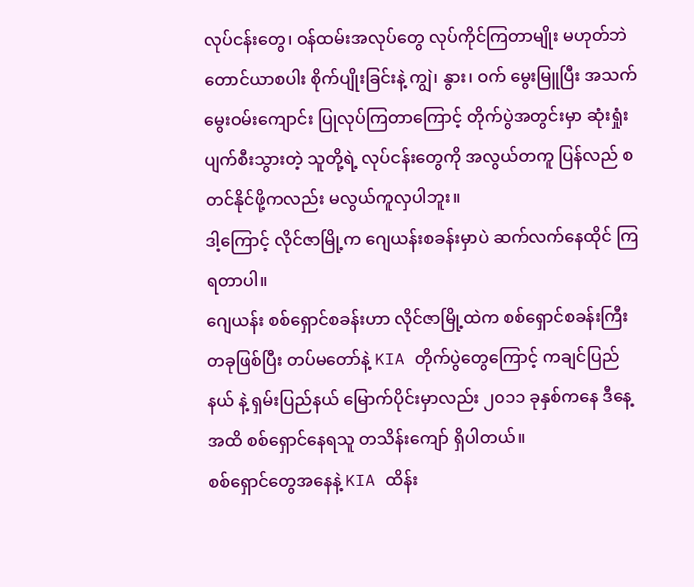လုပ်ငန်းတွေ၊ ဝန်ထမ်းအလုပ်တွေ လုပ်ကိုင်ကြတာမျိုး မဟုတ်ဘဲ တောင်ယာစပါး စိုက်ပျိုးခြင်းနဲ့ ကျွဲ၊ နွား၊ ဝက် မွေးမြူပြီး အသက်မွေးဝမ်းကျောင်း ပြုလုပ်ကြတာကြောင့် တိုက်ပွဲအတွင်းမှာ ဆုံးရှုံးပျက်စီးသွားတဲ့ သူတို့ရဲ့ လုပ်ငန်းတွေကို အလွယ်တကူ ပြန်လည် စတင်နိုင်ဖို့ကလည်း မလွယ်ကူလှပါဘူး။
ဒါ့ကြောင့် လိုင်ဇာမြို့က ဂျေယန်းစခန်းမှာပဲ ဆက်လက်နေထိုင် ကြရတာပါ။
ဂျေယန်း စစ်ရှောင်စခန်းဟာ လိုင်ဇာမြို့ထဲက စစ်ရှောင်စခန်းကြီး တခုဖြစ်ပြီး တပ်မတော်နဲ့ KIA တိုက်ပွဲတွေကြောင့် ကချင်ပြည်နယ် နဲ့ ရှမ်းပြည်နယ် မြောက်ပိုင်းမှာလည်း ၂၀၁၁ ခုနှစ်ကနေ ဒီနေ့အထိ စစ်ရှောင်နေရသူ တသိန်းကျော် ရှိပါတယ်။
စစ်ရှောင်တွေအနေနဲ့ KIA ထိန်း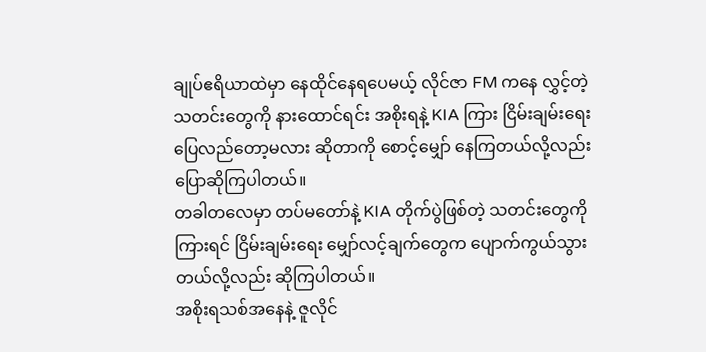ချုပ်ဧရိယာထဲမှာ နေထိုင်နေရပေမယ့် လိုင်ဇာ FM ကနေ လွှင့်တဲ့ သတင်းတွေကို နားထောင်ရင်း အစိုးရနဲ့ KIA ကြား ငြိမ်းချမ်းရေး ပြေလည်တော့မလား ဆိုတာကို စောင့်မျှော် နေကြတယ်လို့လည်း ပြောဆိုကြပါတယ်။
တခါတလေမှာ တပ်မတော်နဲ့ KIA တိုက်ပွဲဖြစ်တဲ့ သတင်းတွေကို ကြားရင် ငြိမ်းချမ်းရေး မျှော်လင့်ချက်တွေက ပျောက်ကွယ်သွားတယ်လို့လည်း ဆိုကြပါတယ်။
အစိုးရသစ်အနေနဲ့ ဇူလိုင်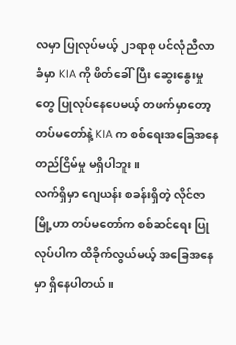လမှာ ပြုလုပ်မယ့် ၂၁ရာစု ပင်လုံညီလာခံမှာ KIA ကို ဖိတ်ခေါ်ပြီး ဆွေးနွေးမှုတွေ ပြုလုပ်နေပေမယ့် တဖက်မှာတော့ တပ်မတော်နဲ့ KIA က စစ်ရေးအခြေအနေ တည်ငြိမ်မှု မရှိပါဘူး။
လက်ရှိမှာ ဂျေယန်း စခန်းရှိတဲ့ လိုင်ဇာမြို့ဟာ တပ်မတော်က စစ်ဆင်ရေး ပြုလုပ်ပါက ထိခိုက်လွယ်မယ့် အခြေအနေမှာ ရှိနေပါတယ်။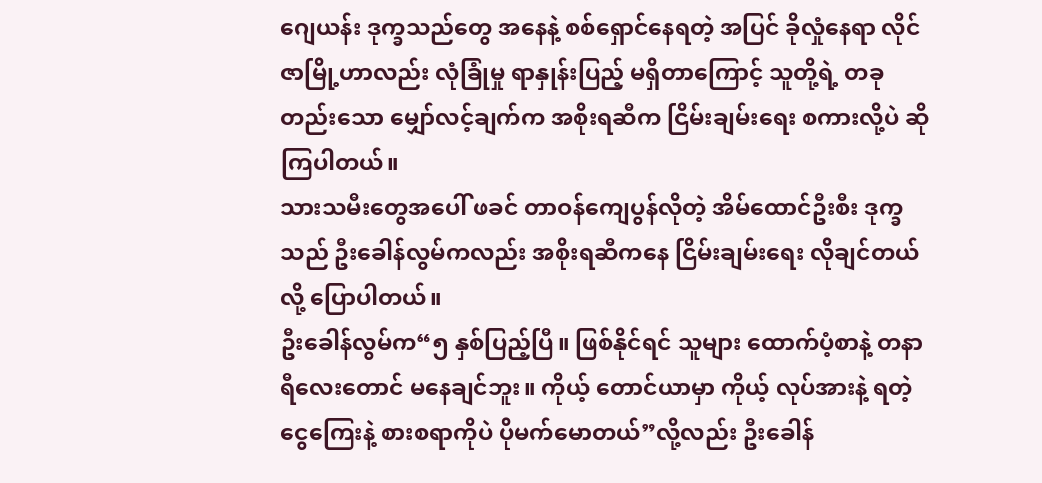ဂျေယန်း ဒုက္ခသည်တွေ အနေနဲ့ စစ်ရှောင်နေရတဲ့ အပြင် ခိုလှုံနေရာ လိုင်ဇာမြို့ဟာလည်း လုံခြုံမှု ရာနှုန်းပြည့် မရှိတာကြောင့် သူတို့ရဲ့ တခုတည်းသော မျှော်လင့်ချက်က အစိုးရဆီက ငြိမ်းချမ်းရေး စကားလို့ပဲ ဆိုကြပါတယ်။
သားသမီးတွေအပေါ် ဖခင် တာဝန်ကျေပွန်လိုတဲ့ အိမ်ထောင်ဦးစီး ဒုက္ခသည် ဦးခေါန်လွမ်ကလည်း အစိုးရဆီကနေ ငြိမ်းချမ်းရေး လိုချင်တယ်လို့ ပြောပါတယ်။
ဦးခေါန်လွမ်က“၅ နှစ်ပြည့်ပြီ။ ဖြစ်နိုင်ရင် သူများ ထောက်ပံ့စာနဲ့ တနာရီလေးတောင် မနေချင်ဘူး။ ကိုယ့် တောင်ယာမှာ ကိုယ့် လုပ်အားနဲ့ ရတဲ့ ငွေကြေးနဲ့ စားစရာကိုပဲ ပိုမက်မောတယ်”လို့လည်း ဦးခေါန်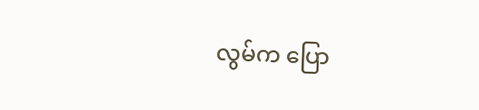လွမ်က ပြော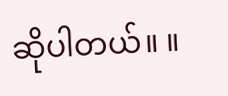ဆိုပါတယ်။ ။